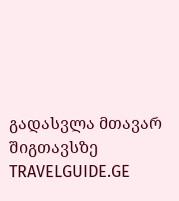გადასვლა მთავარ შიგთავსზე
TRAVELGUIDE.GE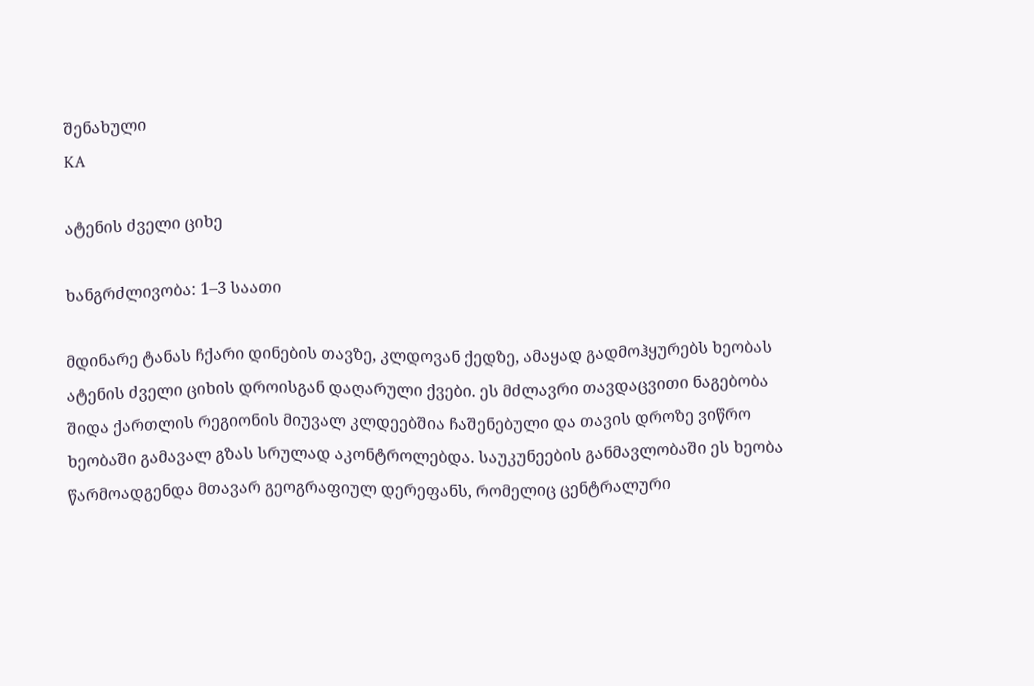შენახული
KA

ატენის ძველი ციხე

ხანგრძლივობა: 1–3 საათი

მდინარე ტანას ჩქარი დინების თავზე, კლდოვან ქედზე, ამაყად გადმოჰყურებს ხეობას ატენის ძველი ციხის დროისგან დაღარული ქვები. ეს მძლავრი თავდაცვითი ნაგებობა შიდა ქართლის რეგიონის მიუვალ კლდეებშია ჩაშენებული და თავის დროზე ვიწრო ხეობაში გამავალ გზას სრულად აკონტროლებდა. საუკუნეების განმავლობაში ეს ხეობა წარმოადგენდა მთავარ გეოგრაფიულ დერეფანს, რომელიც ცენტრალური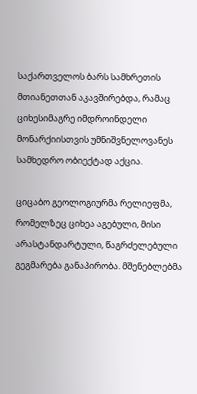საქართველოს ბარს სამხრეთის მთიანეთთან აკავშირებდა, რამაც ციხესიმაგრე იმდროინდელი მონარქიისთვის უმნიშვნელოვანეს სამხედრო ობიექტად აქცია.

ციცაბო გეოლოგიურმა რელიეფმა, რომელზეც ციხეა აგებული, მისი არასტანდარტული, წაგრძელებული გეგმარება განაპირობა. მშენებლებმა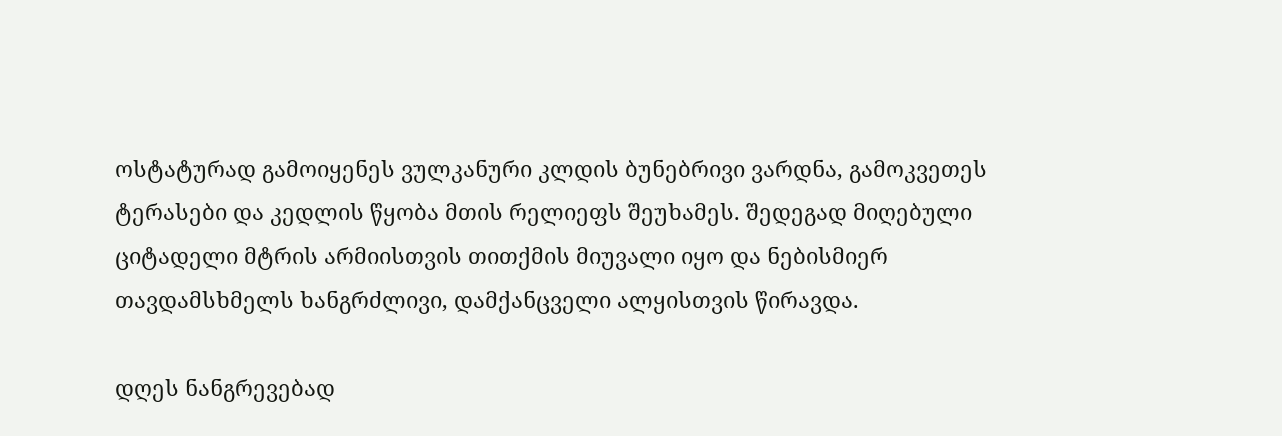ოსტატურად გამოიყენეს ვულკანური კლდის ბუნებრივი ვარდნა, გამოკვეთეს ტერასები და კედლის წყობა მთის რელიეფს შეუხამეს. შედეგად მიღებული ციტადელი მტრის არმიისთვის თითქმის მიუვალი იყო და ნებისმიერ თავდამსხმელს ხანგრძლივი, დამქანცველი ალყისთვის წირავდა.

დღეს ნანგრევებად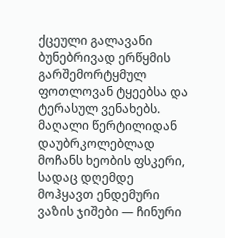ქცეული გალავანი ბუნებრივად ერწყმის გარშემორტყმულ ფოთლოვან ტყეებსა და ტერასულ ვენახებს. მაღალი წერტილიდან დაუბრკოლებლად მოჩანს ხეობის ფსკერი, სადაც დღემდე მოჰყავთ ენდემური ვაზის ჯიშები — ჩინური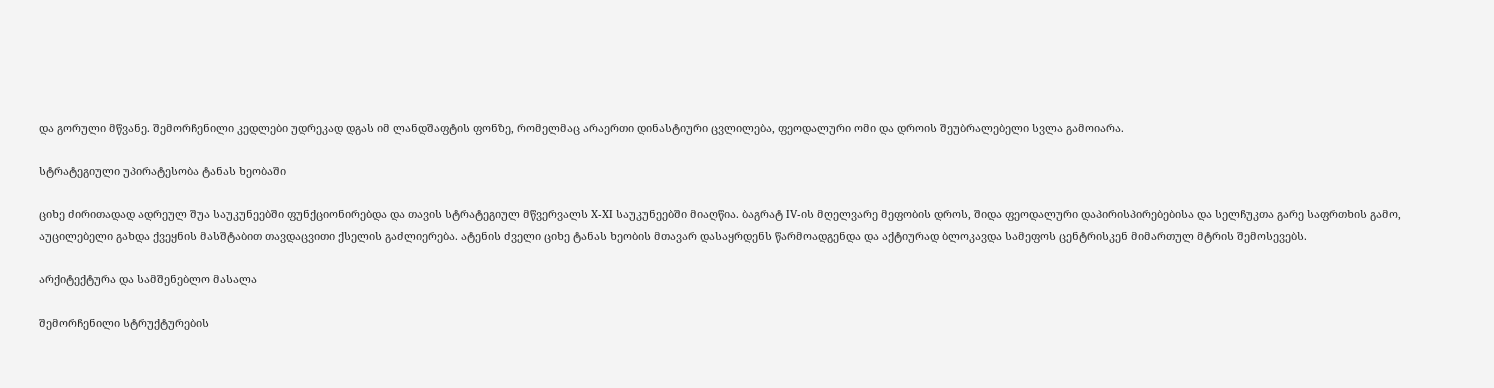და გორული მწვანე. შემორჩენილი კედლები უდრეკად დგას იმ ლანდშაფტის ფონზე, რომელმაც არაერთი დინასტიური ცვლილება, ფეოდალური ომი და დროის შეუბრალებელი სვლა გამოიარა.

სტრატეგიული უპირატესობა ტანას ხეობაში

ციხე ძირითადად ადრეულ შუა საუკუნეებში ფუნქციონირებდა და თავის სტრატეგიულ მწვერვალს X-XI საუკუნეებში მიაღწია. ბაგრატ IV-ის მღელვარე მეფობის დროს, შიდა ფეოდალური დაპირისპირებებისა და სელჩუკთა გარე საფრთხის გამო, აუცილებელი გახდა ქვეყნის მასშტაბით თავდაცვითი ქსელის გაძლიერება. ატენის ძველი ციხე ტანას ხეობის მთავარ დასაყრდენს წარმოადგენდა და აქტიურად ბლოკავდა სამეფოს ცენტრისკენ მიმართულ მტრის შემოსევებს.

არქიტექტურა და სამშენებლო მასალა

შემორჩენილი სტრუქტურების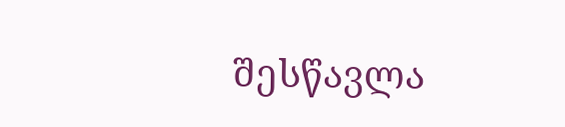შესწავლა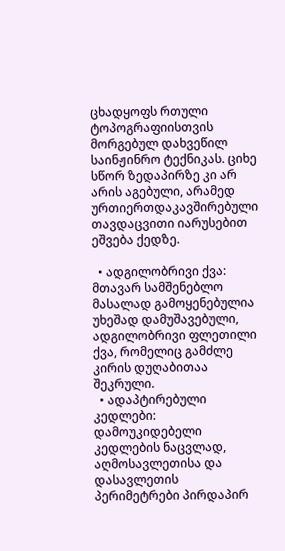ცხადყოფს რთული ტოპოგრაფიისთვის მორგებულ დახვეწილ საინჟინრო ტექნიკას. ციხე სწორ ზედაპირზე კი არ არის აგებული, არამედ ურთიერთდაკავშირებული თავდაცვითი იარუსებით ეშვება ქედზე.

  • ადგილობრივი ქვა: მთავარ სამშენებლო მასალად გამოყენებულია უხეშად დამუშავებული, ადგილობრივი ფლეთილი ქვა, რომელიც გამძლე კირის დუღაბითაა შეკრული.
  • ადაპტირებული კედლები: დამოუკიდებელი კედლების ნაცვლად, აღმოსავლეთისა და დასავლეთის პერიმეტრები პირდაპირ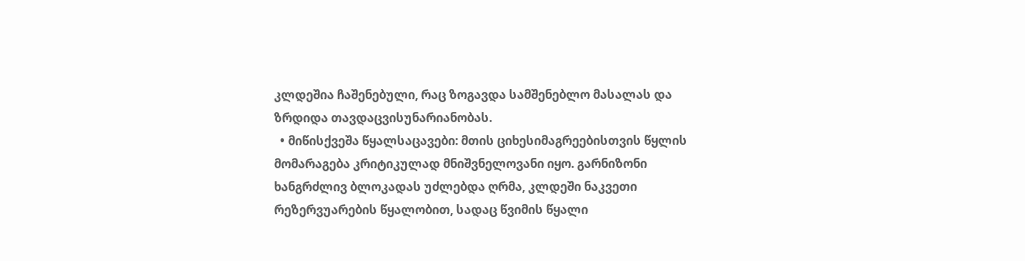კლდეშია ჩაშენებული, რაც ზოგავდა სამშენებლო მასალას და ზრდიდა თავდაცვისუნარიანობას.
  • მიწისქვეშა წყალსაცავები: მთის ციხესიმაგრეებისთვის წყლის მომარაგება კრიტიკულად მნიშვნელოვანი იყო. გარნიზონი ხანგრძლივ ბლოკადას უძლებდა ღრმა, კლდეში ნაკვეთი რეზერვუარების წყალობით, სადაც წვიმის წყალი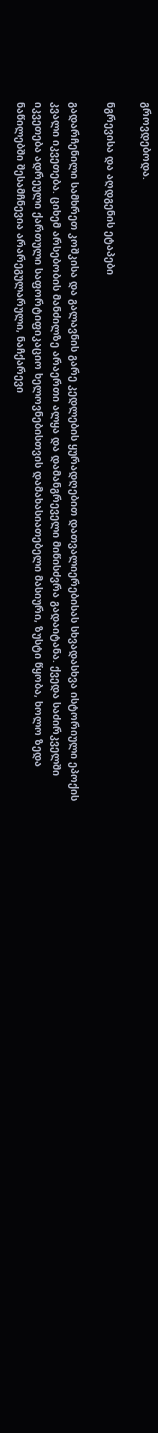გროვდებოდა.

ნგრევისა და აღდგენის ეტაპები

გადარჩენილი სამხრეთ კოშკისა და გალავნის გარე კედლების ყურადღებით დათვალიერებისას სხვადასხვა ისტორიული ეპოქის კვალი იკვეთება. ციხემ არსებობის მანძილზე არაერთი ალყა და დამანგრეველი მიწისძვრა გადაიტანა. ქვედა საძირკველში იკვეთება ადრეული ქართული საფორტიფიკაციო ხელოვნებისთვის დამახასიათებელი მასიური, ზუსტი წყობა, ხოლო ზედა ნაწილებში შესამჩნევია არარეგულარული, ნაჩქარევი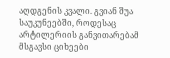აღდგენის კვალი. გვიან შუა საუკუნეებში, როდესაც არტილერიის განვითარებამ მსგავსი ციხეები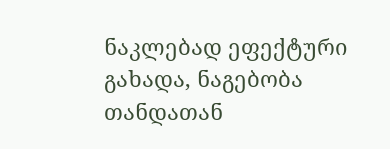ნაკლებად ეფექტური გახადა, ნაგებობა თანდათან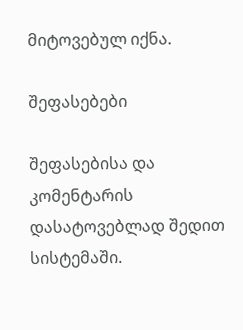მიტოვებულ იქნა.

შეფასებები

შეფასებისა და კომენტარის დასატოვებლად შედით სისტემაში.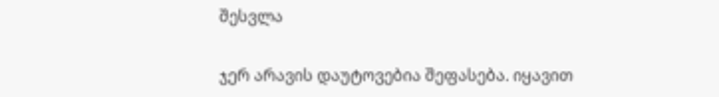შესვლა

ჯერ არავის დაუტოვებია შეფასება. იყავით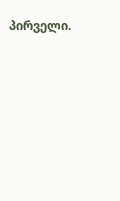პირველი.